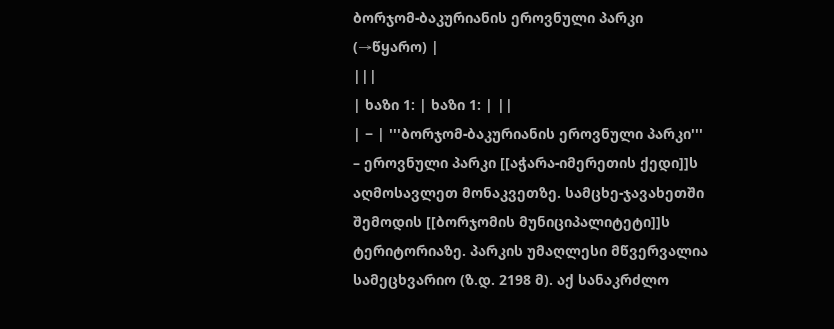ბორჯომ-ბაკურიანის ეროვნული პარკი
(→წყარო) |
|||
| ხაზი 1: | ხაზი 1: | ||
| − | '''ბორჯომ-ბაკურიანის ეროვნული პარკი''' – ეროვნული პარკი [[აჭარა-იმერეთის ქედი]]ს აღმოსავლეთ მონაკვეთზე. სამცხე-ჯავახეთში შემოდის [[ბორჯომის მუნიციპალიტეტი]]ს ტერიტორიაზე. პარკის უმაღლესი მწვერვალია სამეცხვარიო (ზ.დ. 2198 მ). აქ სანაკრძლო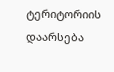ტერიტორიის დაარსება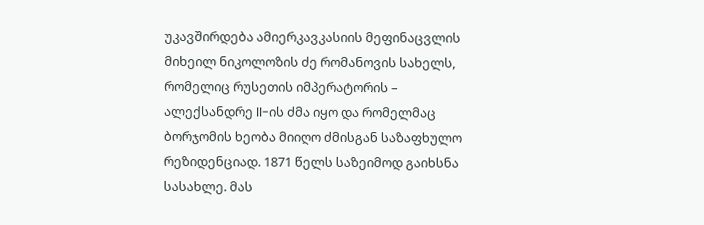უკავშირდება ამიერკავკასიის მეფინაცვლის მიხეილ ნიკოლოზის ძე რომანოვის სახელს, რომელიც რუსეთის იმპერატორის – ალექსანდრე II-ის ძმა იყო და რომელმაც ბორჯომის ხეობა მიიღო ძმისგან საზაფხულო რეზიდენციად. 1871 წელს საზეიმოდ გაიხსნა სასახლე. მას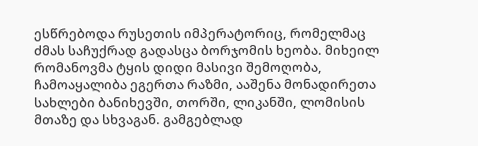ესწრებოდა რუსეთის იმპერატორიც, რომელმაც ძმას საჩუქრად გადასცა ბორჯომის ხეობა. მიხეილ რომანოვმა ტყის დიდი მასივი შემოღობა, ჩამოაყალიბა ეგერთა რაზმი, ააშენა მონადირეთა სახლები ბანიხევში, თორში, ლიკანში, ლომისის მთაზე და სხვაგან. გამგებლად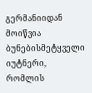გერმანიიდან მოიწვია ბუნებისმეტყველი იუტნერი, რომლის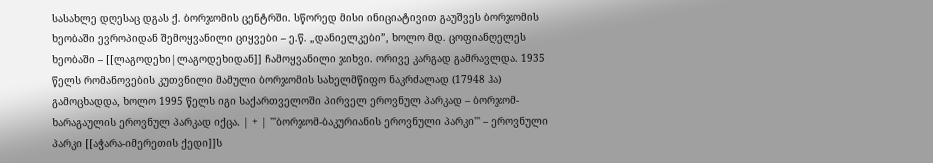სასახლე დღესაც დგას ქ. ბორჯომის ცენტრში. სწორედ მისი ინიციატივით გაუშვეს ბორჯომის ხეობაში ევროპიდან შემოყვანილი ციყვები – ე.წ. „დანიელკები”, ხოლო მდ. ცოფიანღელეს ხეობაში – [[ლაგოდეხი|ლაგოდეხიდან]] ჩამოყვანილი ჯიხვი. ორივე კარგად გამრავლდა. 1935 წელს რომანოვების კუთვნილი მამული ბორჯომის სახელმწიფო ნაკრძალად (17948 ჰა) გამოცხადდა, ხოლო 1995 წელს იგი საქართველოში პირველ ეროვნულ პარკად – ბორჯომ-ხარაგაულის ეროვნულ პარკად იქცა. | + | '''ბორჯომ-ბაკურიანის ეროვნული პარკი''' – ეროვნული პარკი [[აჭარა-იმერეთის ქედი]]ს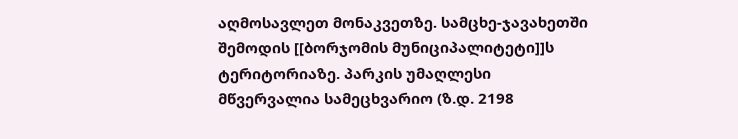აღმოსავლეთ მონაკვეთზე. სამცხე-ჯავახეთში შემოდის [[ბორჯომის მუნიციპალიტეტი]]ს ტერიტორიაზე. პარკის უმაღლესი მწვერვალია სამეცხვარიო (ზ.დ. 2198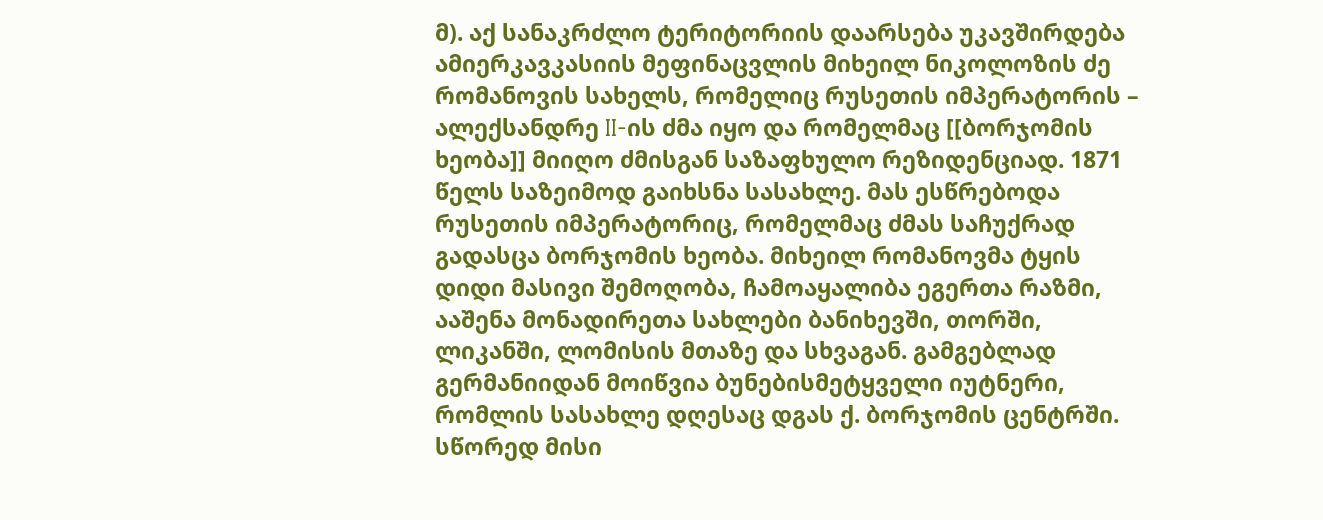მ). აქ სანაკრძლო ტერიტორიის დაარსება უკავშირდება ამიერკავკასიის მეფინაცვლის მიხეილ ნიკოლოზის ძე რომანოვის სახელს, რომელიც რუსეთის იმპერატორის – ალექსანდრე II-ის ძმა იყო და რომელმაც [[ბორჯომის ხეობა]] მიიღო ძმისგან საზაფხულო რეზიდენციად. 1871 წელს საზეიმოდ გაიხსნა სასახლე. მას ესწრებოდა რუსეთის იმპერატორიც, რომელმაც ძმას საჩუქრად გადასცა ბორჯომის ხეობა. მიხეილ რომანოვმა ტყის დიდი მასივი შემოღობა, ჩამოაყალიბა ეგერთა რაზმი, ააშენა მონადირეთა სახლები ბანიხევში, თორში, ლიკანში, ლომისის მთაზე და სხვაგან. გამგებლად გერმანიიდან მოიწვია ბუნებისმეტყველი იუტნერი, რომლის სასახლე დღესაც დგას ქ. ბორჯომის ცენტრში. სწორედ მისი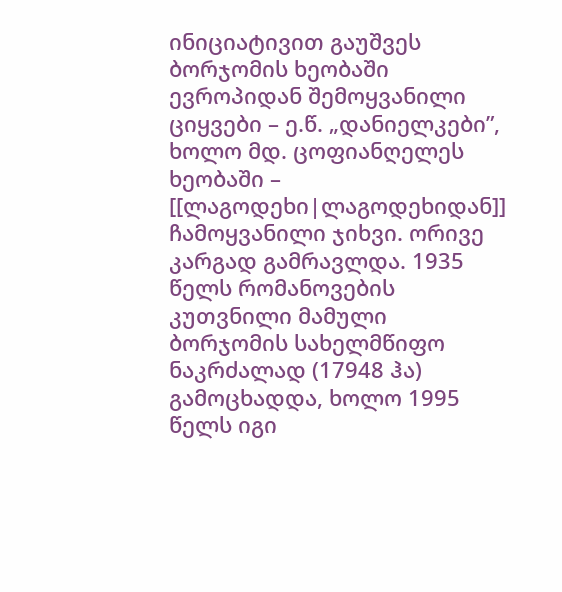ინიციატივით გაუშვეს ბორჯომის ხეობაში ევროპიდან შემოყვანილი ციყვები – ე.წ. „დანიელკები”, ხოლო მდ. ცოფიანღელეს ხეობაში – [[ლაგოდეხი|ლაგოდეხიდან]] ჩამოყვანილი ჯიხვი. ორივე კარგად გამრავლდა. 1935 წელს რომანოვების კუთვნილი მამული ბორჯომის სახელმწიფო ნაკრძალად (17948 ჰა) გამოცხადდა, ხოლო 1995 წელს იგი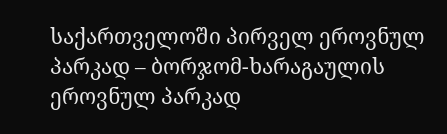საქართველოში პირველ ეროვნულ პარკად – ბორჯომ-ხარაგაულის ეროვნულ პარკად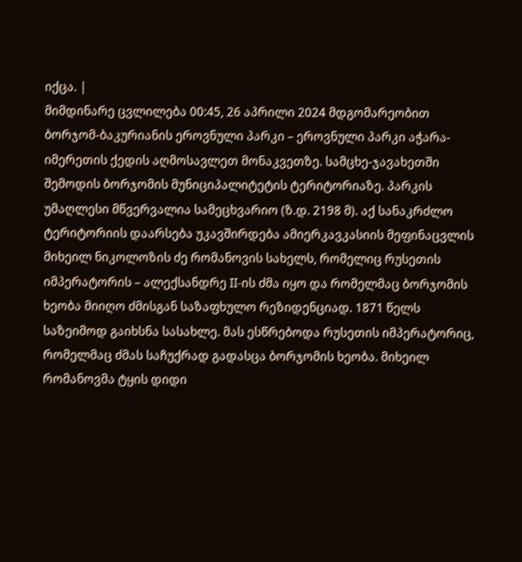იქცა. |
მიმდინარე ცვლილება 00:45, 26 აპრილი 2024 მდგომარეობით
ბორჯომ-ბაკურიანის ეროვნული პარკი – ეროვნული პარკი აჭარა-იმერეთის ქედის აღმოსავლეთ მონაკვეთზე. სამცხე-ჯავახეთში შემოდის ბორჯომის მუნიციპალიტეტის ტერიტორიაზე. პარკის უმაღლესი მწვერვალია სამეცხვარიო (ზ.დ. 2198 მ). აქ სანაკრძლო ტერიტორიის დაარსება უკავშირდება ამიერკავკასიის მეფინაცვლის მიხეილ ნიკოლოზის ძე რომანოვის სახელს, რომელიც რუსეთის იმპერატორის – ალექსანდრე II-ის ძმა იყო და რომელმაც ბორჯომის ხეობა მიიღო ძმისგან საზაფხულო რეზიდენციად. 1871 წელს საზეიმოდ გაიხსნა სასახლე. მას ესწრებოდა რუსეთის იმპერატორიც, რომელმაც ძმას საჩუქრად გადასცა ბორჯომის ხეობა. მიხეილ რომანოვმა ტყის დიდი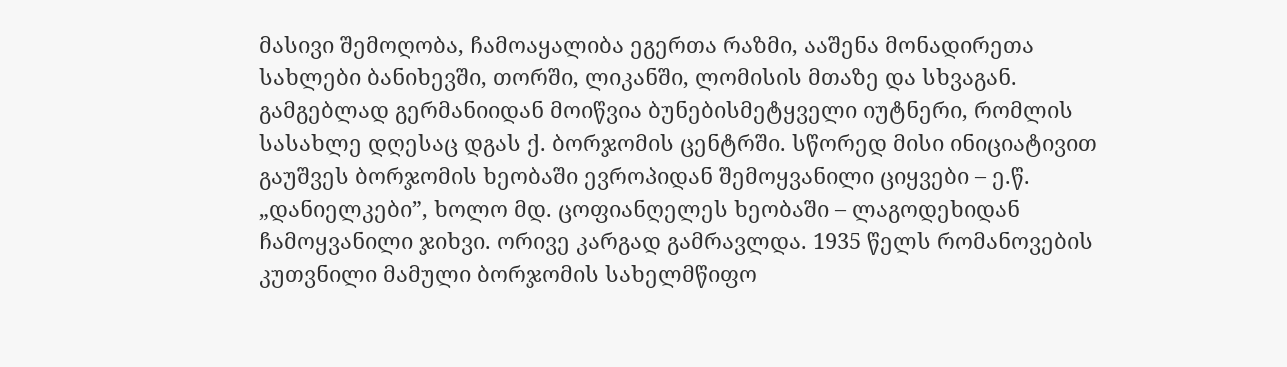მასივი შემოღობა, ჩამოაყალიბა ეგერთა რაზმი, ააშენა მონადირეთა სახლები ბანიხევში, თორში, ლიკანში, ლომისის მთაზე და სხვაგან. გამგებლად გერმანიიდან მოიწვია ბუნებისმეტყველი იუტნერი, რომლის სასახლე დღესაც დგას ქ. ბორჯომის ცენტრში. სწორედ მისი ინიციატივით გაუშვეს ბორჯომის ხეობაში ევროპიდან შემოყვანილი ციყვები – ე.წ. „დანიელკები”, ხოლო მდ. ცოფიანღელეს ხეობაში – ლაგოდეხიდან ჩამოყვანილი ჯიხვი. ორივე კარგად გამრავლდა. 1935 წელს რომანოვების კუთვნილი მამული ბორჯომის სახელმწიფო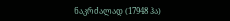ნაკრძალად (17948 ჰა)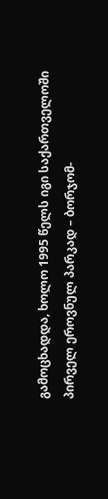გამოცხადდა, ხოლო 1995 წელს იგი საქართველოში პირველ ეროვნულ პარკად – ბორჯომ-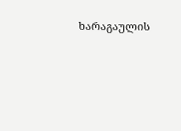ხარაგაულის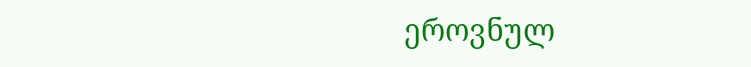ეროვნულ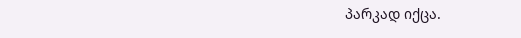პარკად იქცა.